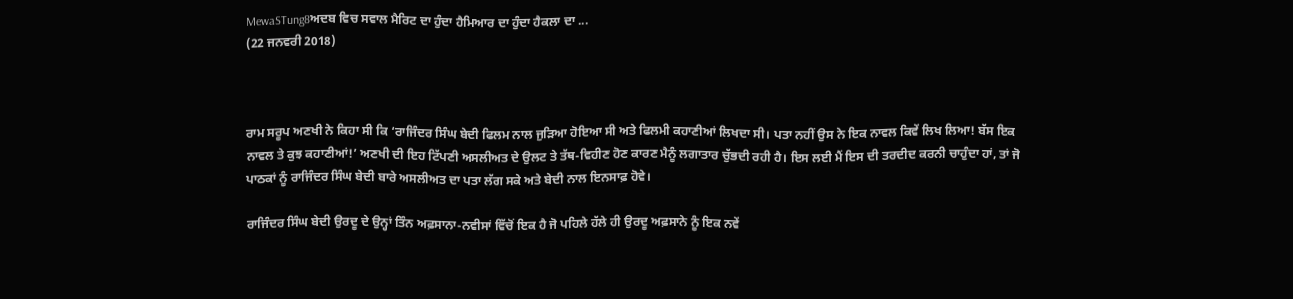MewaSTung8ਅਦਬ ਵਿਚ ਸਵਾਲ ਮੈਰਿਟ ਦਾ ਹੁੰਦਾ ਹੈਮਿਆਰ ਦਾ ਹੁੰਦਾ ਹੈਕਲਾ ਦਾ ...
(22 ਜਨਵਰੀ 2018)



ਰਾਮ ਸਰੂਪ ਅਣਖੀ ਨੇ ਕਿਹਾ ਸੀ ਕਿ ‘ਰਾਜਿੰਦਰ ਸਿੰਘ ਬੇਦੀ ਫਿਲਮ ਨਾਲ ਜੁੜਿਆ ਹੋਇਆ ਸੀ ਅਤੇ ਫਿਲਮੀ ਕਹਾਣੀਆਂ ਲਿਖਦਾ ਸੀ। ਪਤਾ ਨਹੀਂ ਉਸ ਨੇ ਇਕ ਨਾਵਲ ਕਿਵੇਂ ਲਿਖ ਲਿਆ! ਬੱਸ ਇਕ ਨਾਵਲ ਤੇ ਕੁਝ ਕਹਾਣੀਆਂ!’ ਅਣਖੀ ਦੀ ਇਹ ਟਿੱਪਣੀ ਅਸਲੀਅਤ ਦੇ ਉਲਟ ਤੇ ਤੱਥ-ਵਿਹੀਣ ਹੋਣ ਕਾਰਣ ਮੈਨੂੰ ਲਗਾਤਾਰ ਚੁੱਭਦੀ ਰਹੀ ਹੈ। ਇਸ ਲਈ ਮੈਂ ਇਸ ਦੀ ਤਰਦੀਦ ਕਰਨੀ ਚਾਹੁੰਦਾ ਹਾਂ, ਤਾਂ ਜੋ ਪਾਠਕਾਂ ਨੂੰ ਰਾਜਿੰਦਰ ਸਿੰਘ ਬੇਦੀ ਬਾਰੇ ਅਸਲੀਅਤ ਦਾ ਪਤਾ ਲੱਗ ਸਕੇ ਅਤੇ ਬੇਦੀ ਨਾਲ ਇਨਸਾਫ਼ ਹੋਵੇ।

ਰਾਜਿੰਦਰ ਸਿੰਘ ਬੇਦੀ ਉਰਦੂ ਦੇ ਉਨ੍ਹਾਂ ਤਿੰਨ ਅਫ਼ਸਾਨਾ-ਨਵੀਸਾਂ ਵਿੱਚੋਂ ਇਕ ਹੈ ਜੋ ਪਹਿਲੇ ਹੱਲੇ ਹੀ ਉਰਦੂ ਅਫ਼ਸਾਨੇ ਨੂੰ ਇਕ ਨਵੇਂ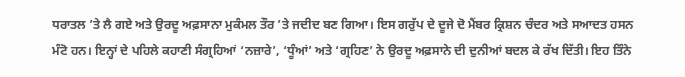ਧਰਾਤਲ ’ਤੇ ਲੈ ਗਏ ਅਤੇ ਉਰਦੂ ਅਫ਼ਸਾਨਾ ਮੁਕੰਮਲ ਤੌਰ ’ਤੇ ਜਦੀਦ ਬਣ ਗਿਆ। ਇਸ ਗਰੁੱਪ ਦੇ ਦੂਜੇ ਦੋ ਮੈਂਬਰ ਕ੍ਰਿਸ਼ਨ ਚੰਦਰ ਅਤੇ ਸਆਦਤ ਹਸਨ ਮੰਟੋ ਹਨ। ਇਨ੍ਹਾਂ ਦੇ ਪਹਿਲੇ ਕਹਾਣੀ ਸੰਗ੍ਰਹਿਆਂ ‘ਨਜ਼ਾਰੇ’, ‘ਧੂੰਆਂ’ ਅਤੇ ‘ਗ੍ਰਹਿਣ’ ਨੇ ਉਰਦੂ ਅਫ਼ਸਾਨੇ ਦੀ ਦੁਨੀਆਂ ਬਦਲ ਕੇ ਰੱਖ ਦਿੱਤੀ। ਇਹ ਤਿੰਨੇ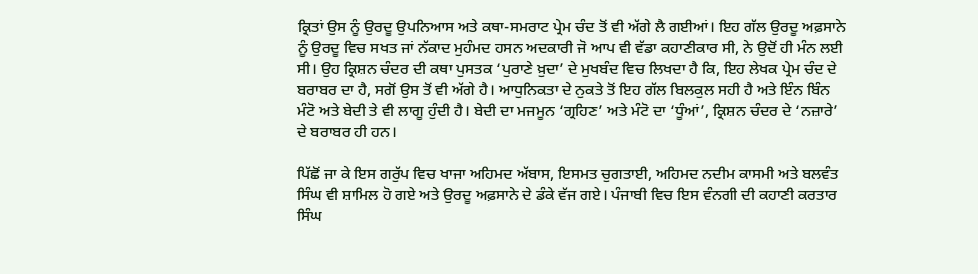ਕ੍ਰਿਤਾਂ ਉਸ ਨੂੰ ਉਰਦੂ ਉਪਨਿਆਸ ਅਤੇ ਕਥਾ-ਸਮਰਾਟ ਪ੍ਰੇਮ ਚੰਦ ਤੋਂ ਵੀ ਅੱਗੇ ਲੈ ਗਈਆਂ। ਇਹ ਗੱਲ ਉਰਦੂ ਅਫ਼ਸਾਨੇ ਨੂੰ ਉਰਦੂ ਵਿਚ ਸਖਤ ਜਾਂ ਨੱਕਾਦ ਮੁਹੰਮਦ ਹਸਨ ਅਦਕਾਰੀ ਜੋ ਆਪ ਵੀ ਵੱਡਾ ਕਹਾਣੀਕਾਰ ਸੀ, ਨੇ ਉਦੋਂ ਹੀ ਮੰਨ ਲਈ ਸੀ। ਉਹ ਕ੍ਰਿਸ਼ਨ ਚੰਦਰ ਦੀ ਕਥਾ ਪੁਸਤਕ ‘ਪੁਰਾਣੇ ਖ਼ੁਦਾ’ ਦੇ ਮੁਖਬੰਦ ਵਿਚ ਲਿਖਦਾ ਹੈ ਕਿ, ਇਹ ਲੇਖਕ ਪ੍ਰੇਮ ਚੰਦ ਦੇ ਬਰਾਬਰ ਦਾ ਹੈ, ਸਗੋਂ ਉਸ ਤੋਂ ਵੀ ਅੱਗੇ ਹੈ। ਆਧੁਨਿਕਤਾ ਦੇ ਨੁਕਤੇ ਤੋਂ ਇਹ ਗੱਲ ਬਿਲਕੁਲ ਸਹੀ ਹੈ ਅਤੇ ਇੰਨ ਬਿੰਨ ਮੰਟੋ ਅਤੇ ਬੇਦੀ ਤੇ ਵੀ ਲਾਗੂ ਹੁੰਦੀ ਹੈ। ਬੇਦੀ ਦਾ ਮਜਮੂਨ ‘ਗ੍ਰਹਿਣ’ ਅਤੇ ਮੰਟੋ ਦਾ ‘ਧੂੰਆਂ’, ਕ੍ਰਿਸ਼ਨ ਚੰਦਰ ਦੇ ‘ਨਜ਼ਾਰੇ’ ਦੇ ਬਰਾਬਰ ਹੀ ਹਨ।

ਪਿੱਛੋਂ ਜਾ ਕੇ ਇਸ ਗਰੁੱਪ ਵਿਚ ਖਾਜਾ ਅਹਿਮਦ ਅੱਬਾਸ, ਇਸਮਤ ਚੁਗਤਾਈ, ਅਹਿਮਦ ਨਦੀਮ ਕਾਸਮੀ ਅਤੇ ਬਲਵੰਤ ਸਿੰਘ ਵੀ ਸ਼ਾਮਿਲ ਹੋ ਗਏ ਅਤੇ ਉਰਦੂ ਅਫ਼ਸਾਨੇ ਦੇ ਡੰਕੇ ਵੱਜ ਗਏ। ਪੰਜਾਬੀ ਵਿਚ ਇਸ ਵੰਨਗੀ ਦੀ ਕਹਾਣੀ ਕਰਤਾਰ ਸਿੰਘ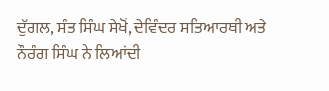ਦੁੱਗਲ, ਸੰਤ ਸਿੰਘ ਸੇਖੋਂ, ਦੇਵਿੰਦਰ ਸਤਿਆਰਥੀ ਅਤੇ ਨੌਰੰਗ ਸਿੰਘ ਨੇ ਲਿਆਂਦੀ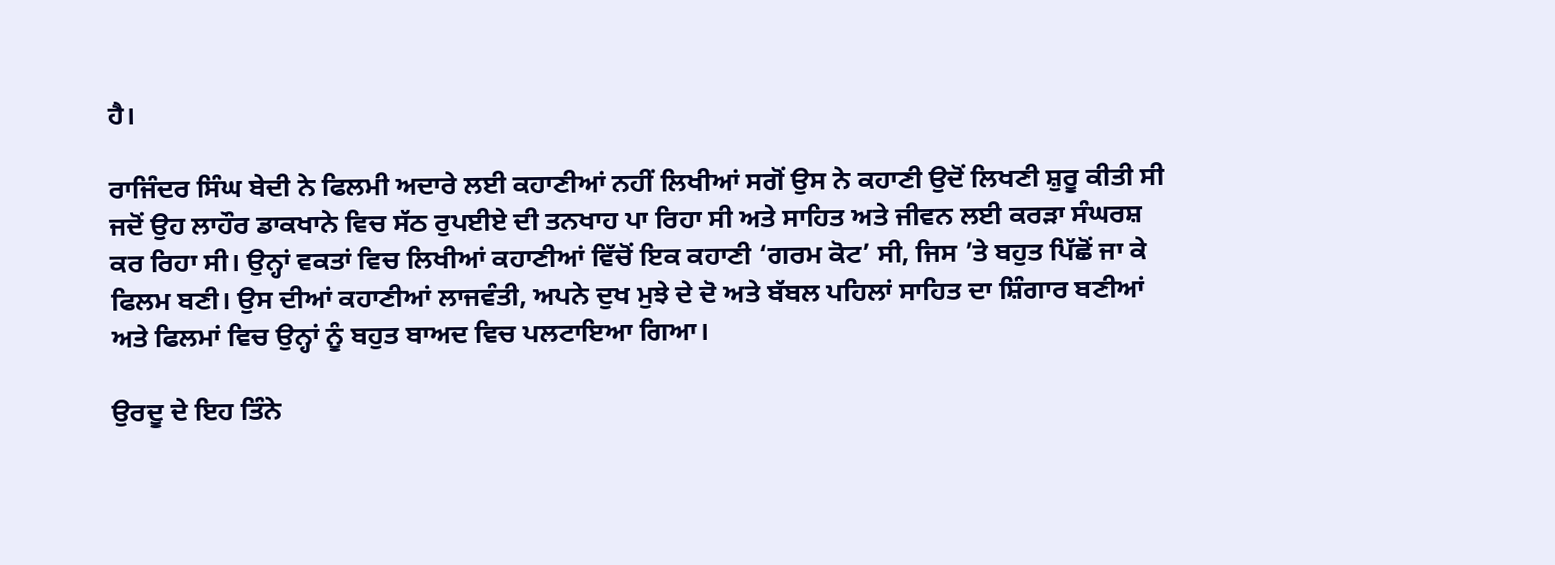ਹੈ।

ਰਾਜਿੰਦਰ ਸਿੰਘ ਬੇਦੀ ਨੇ ਫਿਲਮੀ ਅਦਾਰੇ ਲਈ ਕਹਾਣੀਆਂ ਨਹੀਂ ਲਿਖੀਆਂ ਸਗੋਂ ਉਸ ਨੇ ਕਹਾਣੀ ਉਦੋਂ ਲਿਖਣੀ ਸ਼ੁਰੂ ਕੀਤੀ ਸੀ ਜਦੋਂ ਉਹ ਲਾਹੌਰ ਡਾਕਖਾਨੇ ਵਿਚ ਸੱਠ ਰੁਪਈਏ ਦੀ ਤਨਖਾਹ ਪਾ ਰਿਹਾ ਸੀ ਅਤੇ ਸਾਹਿਤ ਅਤੇ ਜੀਵਨ ਲਈ ਕਰੜਾ ਸੰਘਰਸ਼ ਕਰ ਰਿਹਾ ਸੀ। ਉਨ੍ਹਾਂ ਵਕਤਾਂ ਵਿਚ ਲਿਖੀਆਂ ਕਹਾਣੀਆਂ ਵਿੱਚੋਂ ਇਕ ਕਹਾਣੀ ‘ਗਰਮ ਕੋਟ’ ਸੀ, ਜਿਸ ’ਤੇ ਬਹੁਤ ਪਿੱਛੋਂ ਜਾ ਕੇ ਫਿਲਮ ਬਣੀ। ਉਸ ਦੀਆਂ ਕਹਾਣੀਆਂ ਲਾਜਵੰਤੀ, ਅਪਨੇ ਦੁਖ ਮੁਝੇ ਦੇ ਦੋ ਅਤੇ ਬੱਬਲ ਪਹਿਲਾਂ ਸਾਹਿਤ ਦਾ ਸ਼ਿੰਗਾਰ ਬਣੀਆਂ ਅਤੇ ਫਿਲਮਾਂ ਵਿਚ ਉਨ੍ਹਾਂ ਨੂੰ ਬਹੁਤ ਬਾਅਦ ਵਿਚ ਪਲਟਾਇਆ ਗਿਆ।

ਉਰਦੂ ਦੇ ਇਹ ਤਿੰਨੇ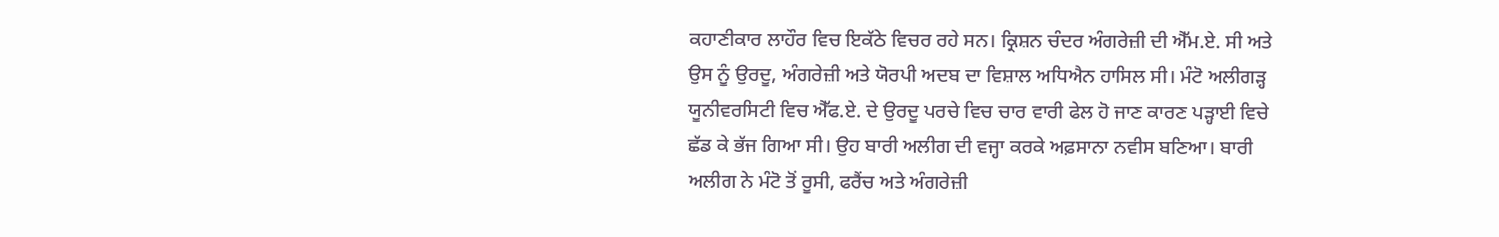ਕਹਾਣੀਕਾਰ ਲਾਹੌਰ ਵਿਚ ਇਕੱਠੇ ਵਿਚਰ ਰਹੇ ਸਨ। ਕ੍ਰਿਸ਼ਨ ਚੰਦਰ ਅੰਗਰੇਜ਼ੀ ਦੀ ਐੱਮ.ਏ. ਸੀ ਅਤੇ ਉਸ ਨੂੰ ਉਰਦੂ, ਅੰਗਰੇਜ਼ੀ ਅਤੇ ਯੋਰਪੀ ਅਦਬ ਦਾ ਵਿਸ਼ਾਲ ਅਧਿਐਨ ਹਾਸਿਲ ਸੀ। ਮੰਟੋ ਅਲੀਗੜ੍ਹ ਯੂਨੀਵਰਸਿਟੀ ਵਿਚ ਐੱਫ.ਏ. ਦੇ ਉਰਦੂ ਪਰਚੇ ਵਿਚ ਚਾਰ ਵਾਰੀ ਫੇਲ ਹੋ ਜਾਣ ਕਾਰਣ ਪੜ੍ਹਾਈ ਵਿਚੇ ਛੱਡ ਕੇ ਭੱਜ ਗਿਆ ਸੀ। ਉਹ ਬਾਰੀ ਅਲੀਗ ਦੀ ਵਜ੍ਹਾ ਕਰਕੇ ਅਫ਼ਸਾਨਾ ਨਵੀਸ ਬਣਿਆ। ਬਾਰੀ ਅਲੀਗ ਨੇ ਮੰਟੋ ਤੋਂ ਰੂਸੀ, ਫਰੈਂਚ ਅਤੇ ਅੰਗਰੇਜ਼ੀ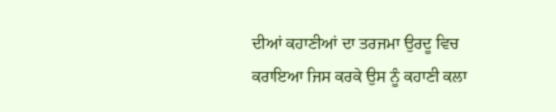ਦੀਆਂ ਕਹਾਣੀਆਂ ਦਾ ਤਰਜਮਾ ਉਰਦੂ ਵਿਚ ਕਰਾਇਆ ਜਿਸ ਕਰਕੇ ਉਸ ਨੂੰ ਕਹਾਣੀ ਕਲਾ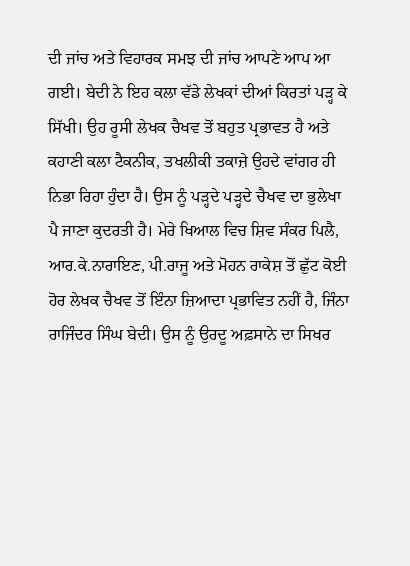ਦੀ ਜਾਂਚ ਅਤੇ ਵਿਹਾਰਕ ਸਮਝ ਦੀ ਜਾਂਚ ਆਪਣੇ ਆਪ ਆ ਗਈ। ਬੇਦੀ ਨੇ ਇਹ ਕਲਾ ਵੱਡੇ ਲੇਖਕਾਂ ਦੀਆਂ ਕਿਰਤਾਂ ਪੜ੍ਹ ਕੇ ਸਿੱਖੀ। ਉਹ ਰੂਸੀ ਲੇਖਕ ਚੈਖਵ ਤੋਂ ਬਹੁਤ ਪ੍ਰਭਾਵਤ ਹੈ ਅਤੇ ਕਹਾਣੀ ਕਲਾ ਟੈਕਨੀਕ, ਤਖਲੀਕੀ ਤਕਾਜ਼ੇ ਉਹਦੇ ਵਾਂਗਰ ਹੀ ਨਿਭਾ ਰਿਹਾ ਹੁੰਦਾ ਹੈ। ਉਸ ਨੂੰ ਪੜ੍ਹਦੇ ਪੜ੍ਹਦੇ ਚੈਖਵ ਦਾ ਭੁਲੇਖਾ ਪੈ ਜਾਣਾ ਕੁਦਰਤੀ ਹੈ। ਮੇਰੇ ਖਿਆਲ ਵਿਚ ਸ਼ਿਵ ਸੰਕਰ ਪਿਲੈ, ਆਰ.ਕੇ.ਨਾਰਾਇਣ, ਪੀ.ਰਾਜੂ ਅਤੇ ਮੋਹਨ ਰਾਕੇਸ਼ ਤੋਂ ਛੁੱਟ ਕੋਈ ਹੋਰ ਲੇਖਕ ਚੈਖਵ ਤੋਂ ਇੰਨਾ ਜ਼ਿਆਦਾ ਪ੍ਰਭਾਵਿਤ ਨਹੀਂ ਹੈ, ਜਿੰਨਾ ਰਾਜਿੰਦਰ ਸਿੰਘ ਬੇਦੀ। ਉਸ ਨੂੰ ਉਰਦੂ ਅਫ਼ਸਾਨੇ ਦਾ ਸਿਖਰ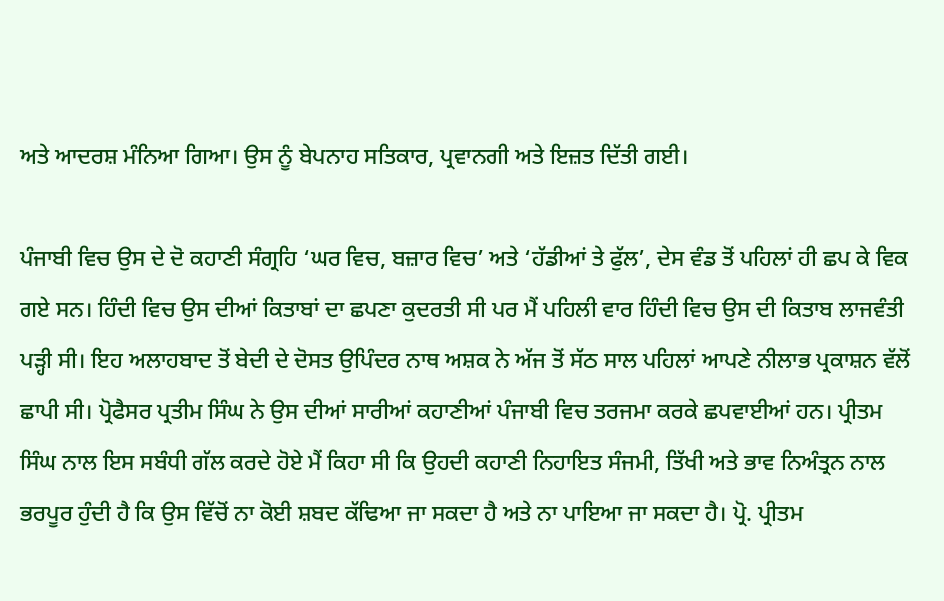ਅਤੇ ਆਦਰਸ਼ ਮੰਨਿਆ ਗਿਆ। ਉਸ ਨੂੰ ਬੇਪਨਾਹ ਸਤਿਕਾਰ, ਪ੍ਰਵਾਨਗੀ ਅਤੇ ਇਜ਼ਤ ਦਿੱਤੀ ਗਈ।

ਪੰਜਾਬੀ ਵਿਚ ਉਸ ਦੇ ਦੋ ਕਹਾਣੀ ਸੰਗ੍ਰਹਿ ‘ਘਰ ਵਿਚ, ਬਜ਼ਾਰ ਵਿਚ’ ਅਤੇ ‘ਹੱਡੀਆਂ ਤੇ ਫੁੱਲ’, ਦੇਸ ਵੰਡ ਤੋਂ ਪਹਿਲਾਂ ਹੀ ਛਪ ਕੇ ਵਿਕ ਗਏ ਸਨ। ਹਿੰਦੀ ਵਿਚ ਉਸ ਦੀਆਂ ਕਿਤਾਬਾਂ ਦਾ ਛਪਣਾ ਕੁਦਰਤੀ ਸੀ ਪਰ ਮੈਂ ਪਹਿਲੀ ਵਾਰ ਹਿੰਦੀ ਵਿਚ ਉਸ ਦੀ ਕਿਤਾਬ ਲਾਜਵੰਤੀ ਪੜ੍ਹੀ ਸੀ। ਇਹ ਅਲਾਹਬਾਦ ਤੋਂ ਬੇਦੀ ਦੇ ਦੋਸਤ ਉਪਿੰਦਰ ਨਾਥ ਅਸ਼ਕ ਨੇ ਅੱਜ ਤੋਂ ਸੱਠ ਸਾਲ ਪਹਿਲਾਂ ਆਪਣੇ ਨੀਲਾਭ ਪ੍ਰਕਾਸ਼ਨ ਵੱਲੋਂ ਛਾਪੀ ਸੀ। ਪ੍ਰੋਫੈਸਰ ਪ੍ਰਤੀਮ ਸਿੰਘ ਨੇ ਉਸ ਦੀਆਂ ਸਾਰੀਆਂ ਕਹਾਣੀਆਂ ਪੰਜਾਬੀ ਵਿਚ ਤਰਜਮਾ ਕਰਕੇ ਛਪਵਾਈਆਂ ਹਨ। ਪ੍ਰੀਤਮ ਸਿੰਘ ਨਾਲ ਇਸ ਸਬੰਧੀ ਗੱਲ ਕਰਦੇ ਹੋਏ ਮੈਂ ਕਿਹਾ ਸੀ ਕਿ ਉਹਦੀ ਕਹਾਣੀ ਨਿਹਾਇਤ ਸੰਜਮੀ, ਤਿੱਖੀ ਅਤੇ ਭਾਵ ਨਿਅੰਤ੍ਰਨ ਨਾਲ ਭਰਪੂਰ ਹੁੰਦੀ ਹੈ ਕਿ ਉਸ ਵਿੱਚੋਂ ਨਾ ਕੋਈ ਸ਼ਬਦ ਕੱਢਿਆ ਜਾ ਸਕਦਾ ਹੈ ਅਤੇ ਨਾ ਪਾਇਆ ਜਾ ਸਕਦਾ ਹੈ। ਪ੍ਰੋ. ਪ੍ਰੀਤਮ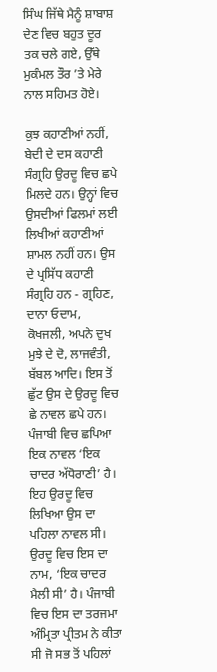ਸਿੰਘ ਜਿੱਥੇ ਮੈਨੂੰ ਸ਼ਾਬਾਸ਼ ਦੇਣ ਵਿਚ ਬਹੁਤ ਦੂਰ ਤਕ ਚਲੇ ਗਏ, ਉੱਥੇ ਮੁਕੰਮਲ ਤੌਰ ’ਤੇ ਮੇਰੇ ਨਾਲ ਸਹਿਮਤ ਹੋਏ।

ਕੁਝ ਕਹਾਣੀਆਂ ਨਹੀਂ, ਬੇਦੀ ਦੇ ਦਸ ਕਹਾਣੀ ਸੰਗ੍ਰਹਿ ਉਰਦੂ ਵਿਚ ਛਪੇ ਮਿਲਦੇ ਹਨ। ਉਨ੍ਹਾਂ ਵਿਚ ਉਸਦੀਆਂ ਫਿਲਮਾਂ ਲਈ ਲਿਖੀਆਂ ਕਹਾਣੀਆਂ ਸ਼ਾਮਲ ਨਹੀਂ ਹਨ। ਉਸ ਦੇ ਪ੍ਰਸਿੱਧ ਕਹਾਣੀ ਸੰਗ੍ਰਹਿ ਹਨ - ਗ੍ਰਹਿਣ, ਦਾਨਾ ਓਦਾਮ, ਕੋਖਜਲੀ, ਅਪਨੇ ਦੁਖ ਮੁਝੇ ਦੇ ਦੋ, ਲਾਜਵੰਤੀ, ਬੱਬਲ ਆਦਿ। ਇਸ ਤੋਂ ਛੁੱਟ ਉਸ ਦੇ ਉਰਦੂ ਵਿਚ ਛੇ ਨਾਵਲ ਛਪੇ ਹਨ। ਪੰਜਾਬੀ ਵਿਚ ਛਪਿਆ ਇਕ ਨਾਵਲ ‘ਇਕ ਚਾਦਰ ਅੱਧੋਰਾਣੀ’ ਹੈ। ਇਹ ਉਰਦੂ ਵਿਚ ਲਿਖਿਆ ਉਸ ਦਾ ਪਹਿਲਾ ਨਾਵਲ ਸੀ। ਉਰਦੂ ਵਿਚ ਇਸ ਦਾ ਨਾਮ, ‘ਇਕ ਚਾਦਰ ਮੈਲੀ ਸੀ’ ਹੈ। ਪੰਜਾਬੀ ਵਿਚ ਇਸ ਦਾ ਤਰਜਮਾ ਅੰਮ੍ਰਿਤਾ ਪ੍ਰੀਤਮ ਨੇ ਕੀਤਾ ਸੀ ਜੋ ਸਭ ਤੋਂ ਪਹਿਲਾਂ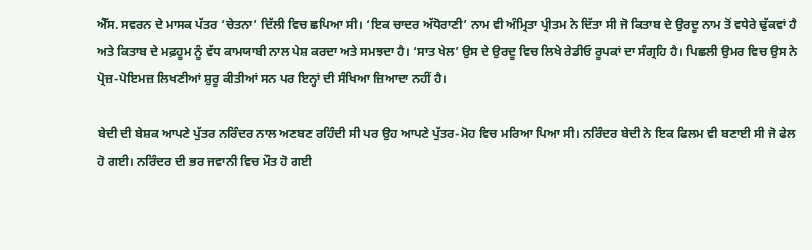ਐੱਸ. ਸਵਰਨ ਦੇ ਮਾਸਕ ਪੱਤਰ ‘ਚੇਤਨਾ’ ਦਿੱਲੀ ਵਿਚ ਛਪਿਆ ਸੀ। ‘ਇਕ ਚਾਦਰ ਅੱਧੋਰਾਣੀ’ ਨਾਮ ਵੀ ਅੰਮ੍ਰਿਤਾ ਪ੍ਰੀਤਮ ਨੇ ਦਿੱਤਾ ਸੀ ਜੋ ਕਿਤਾਬ ਦੇ ਉਰਦੂ ਨਾਮ ਤੋਂ ਵਧੇਰੇ ਢੁੱਕਵਾਂ ਹੈ ਅਤੇ ਕਿਤਾਬ ਦੇ ਮਫ਼ਹੂਮ ਨੂੰ ਵੱਧ ਕਾਮਯਾਬੀ ਨਾਲ ਪੇਸ਼ ਕਰਦਾ ਅਤੇ ਸਮਝਦਾ ਹੈ। ‘ਸਾਤ ਖੇਲ’ ਉਸ ਦੇ ਉਰਦੂ ਵਿਚ ਲਿਖੇ ਰੇਡੀਓ ਰੂਪਕਾਂ ਦਾ ਸੰਗ੍ਰਹਿ ਹੈ। ਪਿਛਲੀ ਉਮਰ ਵਿਚ ਉਸ ਨੇ ਪ੍ਰੋਜ਼-ਪੋਇਮਜ਼ ਲਿਖਣੀਆਂ ਸ਼ੁਰੂ ਕੀਤੀਆਂ ਸਨ ਪਰ ਇਨ੍ਹਾਂ ਦੀ ਸੰਖਿਆ ਜ਼ਿਆਦਾ ਨਹੀਂ ਹੈ।

ਬੇਦੀ ਦੀ ਬੇਸ਼ਕ ਆਪਣੇ ਪੁੱਤਰ ਨਰਿੰਦਰ ਨਾਲ ਅਣਬਣ ਰਹਿੰਦੀ ਸੀ ਪਰ ਉਹ ਆਪਣੇ ਪੁੱਤਰ-ਮੋਹ ਵਿਚ ਮਰਿਆ ਪਿਆ ਸੀ। ਨਰਿੰਦਰ ਬੇਦੀ ਨੇ ਇਕ ਫਿਲਮ ਵੀ ਬਣਾਈ ਸੀ ਜੋ ਫੇਲ ਹੋ ਗਈ। ਨਰਿੰਦਰ ਦੀ ਭਰ ਜਵਾਨੀ ਵਿਚ ਮੌਤ ਹੋ ਗਈ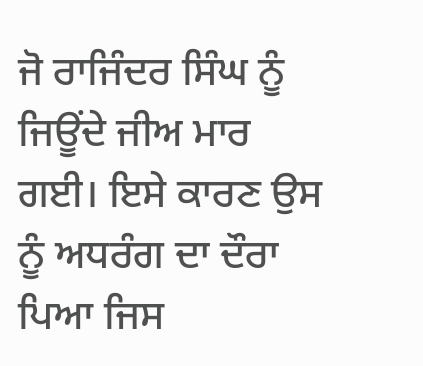ਜੋ ਰਾਜਿੰਦਰ ਸਿੰਘ ਨੂੰ ਜਿਊਂਦੇ ਜੀਅ ਮਾਰ ਗਈ। ਇਸੇ ਕਾਰਣ ਉਸ ਨੂੰ ਅਧਰੰਗ ਦਾ ਦੌਰਾ ਪਿਆ ਜਿਸ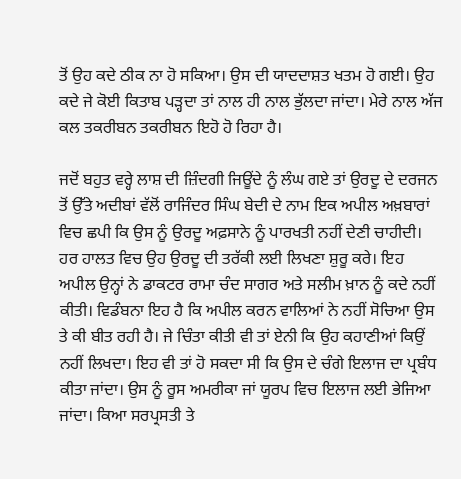ਤੋਂ ਉਹ ਕਦੇ ਠੀਕ ਨਾ ਹੋ ਸਕਿਆ। ਉਸ ਦੀ ਯਾਦਦਾਸ਼ਤ ਖਤਮ ਹੋ ਗਈ। ਉਹ ਕਦੇ ਜੇ ਕੋਈ ਕਿਤਾਬ ਪੜ੍ਹਦਾ ਤਾਂ ਨਾਲ ਹੀ ਨਾਲ ਭੁੱਲਦਾ ਜਾਂਦਾ। ਮੇਰੇ ਨਾਲ ਅੱਜ ਕਲ ਤਕਰੀਬਨ ਤਕਰੀਬਨ ਇਹੋ ਹੋ ਰਿਹਾ ਹੈ।

ਜਦੋਂ ਬਹੁਤ ਵਰ੍ਹੇ ਲਾਸ਼ ਦੀ ਜ਼ਿੰਦਗੀ ਜਿਊਂਦੇ ਨੂੰ ਲੰਘ ਗਏ ਤਾਂ ਉਰਦੂ ਦੇ ਦਰਜਨ ਤੋਂ ਉੱਤੇ ਅਦੀਬਾਂ ਵੱਲੋਂ ਰਾਜਿੰਦਰ ਸਿੰਘ ਬੇਦੀ ਦੇ ਨਾਮ ਇਕ ਅਪੀਲ ਅਖ਼ਬਾਰਾਂ ਵਿਚ ਛਪੀ ਕਿ ਉਸ ਨੂੰ ਉਰਦੂ ਅਫ਼ਸਾਨੇ ਨੂੰ ਪਾਰਖਤੀ ਨਹੀਂ ਦੇਣੀ ਚਾਹੀਦੀ। ਹਰ ਹਾਲਤ ਵਿਚ ਉਹ ਉਰਦੂ ਦੀ ਤਰੱਕੀ ਲਈ ਲਿਖਣਾ ਸ਼ੁਰੂ ਕਰੇ। ਇਹ ਅਪੀਲ ਉਨ੍ਹਾਂ ਨੇ ਡਾਕਟਰ ਰਾਮਾ ਚੰਦ ਸਾਗਰ ਅਤੇ ਸਲੀਮ ਖ਼ਾਨ ਨੂੰ ਕਦੇ ਨਹੀਂ ਕੀਤੀ। ਵਿਡੰਬਨਾ ਇਹ ਹੈ ਕਿ ਅਪੀਲ ਕਰਨ ਵਾਲਿਆਂ ਨੇ ਨਹੀਂ ਸੋਚਿਆ ਉਸ ਤੇ ਕੀ ਬੀਤ ਰਹੀ ਹੈ। ਜੇ ਚਿੰਤਾ ਕੀਤੀ ਵੀ ਤਾਂ ਏਨੀ ਕਿ ਉਹ ਕਹਾਣੀਆਂ ਕਿਉਂ ਨਹੀਂ ਲਿਖਦਾ। ਇਹ ਵੀ ਤਾਂ ਹੋ ਸਕਦਾ ਸੀ ਕਿ ਉਸ ਦੇ ਚੰਗੇ ਇਲਾਜ ਦਾ ਪ੍ਰਬੰਧ ਕੀਤਾ ਜਾਂਦਾ। ਉਸ ਨੂੰ ਰੂਸ ਅਮਰੀਕਾ ਜਾਂ ਯੂਰਪ ਵਿਚ ਇਲਾਜ ਲਈ ਭੇਜਿਆ ਜਾਂਦਾ। ਕਿਆ ਸਰਪ੍ਰਸਤੀ ਤੇ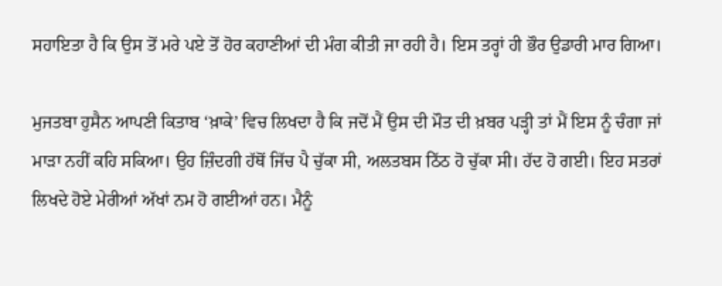ਸਹਾਇਤਾ ਹੈ ਕਿ ਉਸ ਤੋਂ ਮਰੇ ਪਏ ਤੋਂ ਹੋਰ ਕਹਾਣੀਆਂ ਦੀ ਮੰਗ ਕੀਤੀ ਜਾ ਰਹੀ ਹੈ। ਇਸ ਤਰ੍ਹਾਂ ਹੀ ਭੌਰ ਉਡਾਰੀ ਮਾਰ ਗਿਆ।

ਮੁਜਤਬਾ ਹੁਸੈਨ ਆਪਣੀ ਕਿਤਾਬ ‘ਖ਼ਾਕੇ’ ਵਿਚ ਲਿਖਦਾ ਹੈ ਕਿ ਜਦੋਂ ਮੈਂ ਉਸ ਦੀ ਮੌਤ ਦੀ ਖ਼ਬਰ ਪੜ੍ਹੀ ਤਾਂ ਮੈਂ ਇਸ ਨੂੰ ਚੰਗਾ ਜਾਂ ਮਾੜਾ ਨਹੀਂ ਕਹਿ ਸਕਿਆ। ਉਹ ਜ਼ਿੰਦਗੀ ਹੱਥੋਂ ਜਿੱਚ ਪੈ ਚੁੱਕਾ ਸੀ, ਅਲਤਬਸ ਠਿੱਠ ਹੋ ਚੁੱਕਾ ਸੀ। ਹੱਦ ਹੋ ਗਈ। ਇਹ ਸਤਰਾਂ ਲਿਖਦੇ ਹੋਏ ਮੇਰੀਆਂ ਅੱਖਾਂ ਨਮ ਹੋ ਗਈਆਂ ਹਨ। ਮੈਨੂੰ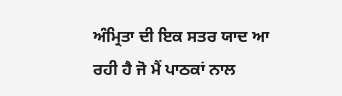ਅੰਮ੍ਰਿਤਾ ਦੀ ਇਕ ਸਤਰ ਯਾਦ ਆ ਰਹੀ ਹੈ ਜੋ ਮੈਂ ਪਾਠਕਾਂ ਨਾਲ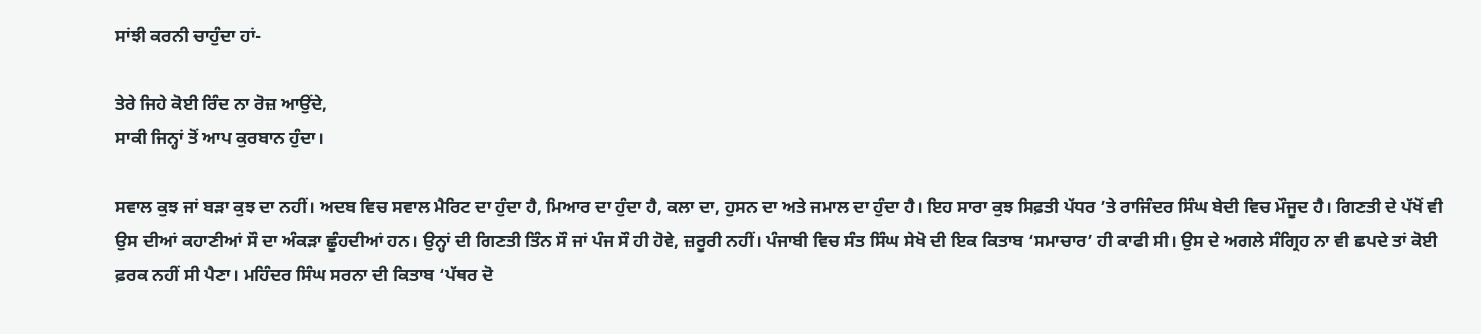ਸਾਂਝੀ ਕਰਨੀ ਚਾਹੁੰਦਾ ਹਾਂ-

ਤੇਰੇ ਜਿਹੇ ਕੋਈ ਰਿੰਦ ਨਾ ਰੋਜ਼ ਆਉਂਦੇ,
ਸਾਕੀ ਜਿਨ੍ਹਾਂ ਤੋਂ ਆਪ ਕੁਰਬਾਨ ਹੁੰਦਾ।

ਸਵਾਲ ਕੁਝ ਜਾਂ ਬੜਾ ਕੁਝ ਦਾ ਨਹੀਂ। ਅਦਬ ਵਿਚ ਸਵਾਲ ਮੈਰਿਟ ਦਾ ਹੁੰਦਾ ਹੈ, ਮਿਆਰ ਦਾ ਹੁੰਦਾ ਹੈ, ਕਲਾ ਦਾ, ਹੁਸਨ ਦਾ ਅਤੇ ਜਮਾਲ ਦਾ ਹੁੰਦਾ ਹੈ। ਇਹ ਸਾਰਾ ਕੁਝ ਸਿਫ਼ਤੀ ਪੱਧਰ ’ਤੇ ਰਾਜਿੰਦਰ ਸਿੰਘ ਬੇਦੀ ਵਿਚ ਮੌਜੂਦ ਹੈ। ਗਿਣਤੀ ਦੇ ਪੱਖੋਂ ਵੀ ਉਸ ਦੀਆਂ ਕਹਾਣੀਆਂ ਸੌ ਦਾ ਅੰਕੜਾ ਛੂੰਹਦੀਆਂ ਹਨ। ਉਨ੍ਹਾਂ ਦੀ ਗਿਣਤੀ ਤਿੰਨ ਸੌ ਜਾਂ ਪੰਜ ਸੌ ਹੀ ਹੋਵੇ, ਜ਼ਰੂਰੀ ਨਹੀਂ। ਪੰਜਾਬੀ ਵਿਚ ਸੰਤ ਸਿੰਘ ਸੇਖੋ ਦੀ ਇਕ ਕਿਤਾਬ ‘ਸਮਾਚਾਰ’ ਹੀ ਕਾਫੀ ਸੀ। ਉਸ ਦੇ ਅਗਲੇ ਸੰਗ੍ਰਿਹ ਨਾ ਵੀ ਛਪਦੇ ਤਾਂ ਕੋਈ ਫ਼ਰਕ ਨਹੀਂ ਸੀ ਪੈਣਾ। ਮਹਿੰਦਰ ਸਿੰਘ ਸਰਨਾ ਦੀ ਕਿਤਾਬ ‘ਪੱਥਰ ਦੋ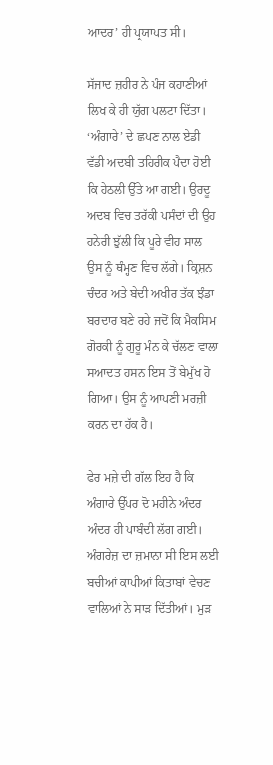ਆਦਰ’ ਹੀ ਪ੍ਰਯਾਪਤ ਸੀ।

ਸੱਜਾਦ ਜ਼ਹੀਰ ਨੇ ਪੰਜ ਕਹਾਣੀਆਂ ਲਿਖ ਕੇ ਹੀ ਯੁੱਗ ਪਲਟਾ ਦਿੱਤਾ। ‘ਅੰਗਾਰੇ’ ਦੇ ਛਪਣ ਨਾਲ ਏਡੀ ਵੱਡੀ ਅਦਬੀ ਤਹਿਰੀਕ ਪੈਦਾ ਹੋਈ ਕਿ ਹੇਠਲੀ ਉੱਤੇ ਆ ਗਈ। ਉਰਦੂ ਅਦਬ ਵਿਚ ਤਰੱਕੀ ਪਸੰਦਾਂ ਦੀ ਉਹ ਹਨੇਰੀ ਝੁੱਲੀ ਕਿ ਪੂਰੇ ਵੀਹ ਸਾਲ ਉਸ ਨੂੰ ਥੰਮ੍ਹਣ ਵਿਚ ਲੱਗੇ। ਕ੍ਰਿਸ਼ਨ ਚੰਦਰ ਅਤੇ ਬੇਦੀ ਅਖੀਰ ਤੱਕ ਝੰਡਾ ਬਰਦਾਰ ਬਣੇ ਰਹੇ ਜਦੋਂ ਕਿ ਮੈਕਸਿਮ ਗੋਰਕੀ ਨੂੰ ਗੁਰੂ ਮੰਨ ਕੇ ਚੱਲਣ ਵਾਲਾ ਸਆਦਤ ਹਸਨ ਇਸ ਤੋਂ ਬੇਮੁੱਖ ਹੋ ਗਿਆ। ਉਸ ਨੂੰ ਆਪਣੀ ਮਰਜ਼ੀ ਕਰਨ ਦਾ ਹੱਕ ਹੈ।

ਫੇਰ ਮਜ਼ੇ ਦੀ ਗੱਲ ਇਹ ਹੈ ਕਿ ਅੰਗਾਰੇ ਉੱਪਰ ਦੋ ਮਹੀਨੇ ਅੰਦਰ ਅੰਦਰ ਹੀ ਪਾਬੰਦੀ ਲੱਗ ਗਈ। ਅੰਗਰੇਜ਼ ਦਾ ਜ਼ਮਾਨਾ ਸੀ ਇਸ ਲਈ ਬਚੀਆਂ ਕਾਪੀਆਂ ਕਿਤਾਬਾਂ ਵੇਚਣ ਵਾਲਿਆਂ ਨੇ ਸਾੜ ਦਿੱਤੀਆਂ। ਮੁੜ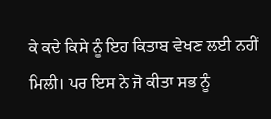ਕੇ ਕਦੇ ਕਿਸੇ ਨੂੰ ਇਹ ਕਿਤਾਬ ਵੇਖਣ ਲਈ ਨਹੀਂ ਮਿਲੀ। ਪਰ ਇਸ ਨੇ ਜੋ ਕੀਤਾ ਸਭ ਨੂੰ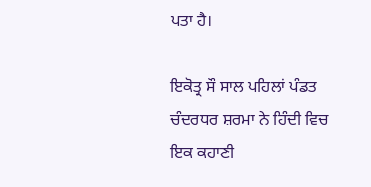ਪਤਾ ਹੈ।

ਇਕੋਤ੍ਰ ਸੌ ਸਾਲ ਪਹਿਲਾਂ ਪੰਡਤ ਚੰਦਰਧਰ ਸ਼ਰਮਾ ਨੇ ਹਿੰਦੀ ਵਿਚ ਇਕ ਕਹਾਣੀ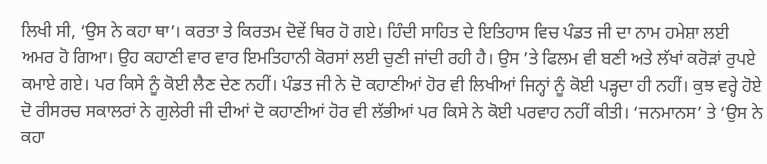ਲਿਖੀ ਸੀ, ‘ਉਸ ਨੇ ਕਹਾ ਥਾ’। ਕਰਤਾ ਤੇ ਕਿਰਤਮ ਦੋਵੇਂ ਥਿਰ ਹੋ ਗਏ। ਹਿੰਦੀ ਸਾਹਿਤ ਦੇ ਇਤਿਹਾਸ ਵਿਚ ਪੰਡਤ ਜੀ ਦਾ ਨਾਮ ਹਮੇਸ਼ਾ ਲਈ ਅਮਰ ਹੋ ਗਿਆ। ਉਹ ਕਹਾਣੀ ਵਾਰ ਵਾਰ ਇਮਤਿਹਾਨੀ ਕੋਰਸਾਂ ਲਈ ਚੁਣੀ ਜਾਂਦੀ ਰਹੀ ਹੈ। ਉਸ ’ਤੇ ਫਿਲਮ ਵੀ ਬਣੀ ਅਤੇ ਲੱਖਾਂ ਕਰੋੜਾਂ ਰੁਪਏ ਕਮਾਏ ਗਏ। ਪਰ ਕਿਸੇ ਨੂੰ ਕੋਈ ਲੈਣ ਦੇਣ ਨਹੀਂ। ਪੰਡਤ ਜੀ ਨੇ ਦੋ ਕਹਾਣੀਆਂ ਹੋਰ ਵੀ ਲਿਖੀਆਂ ਜਿਨ੍ਹਾਂ ਨੂੰ ਕੋਈ ਪੜ੍ਹਦਾ ਹੀ ਨਹੀਂ। ਕੁਝ ਵਰ੍ਹੇ ਹੋਏ ਦੋ ਰੀਸਰਚ ਸਕਾਲਰਾਂ ਨੇ ਗੁਲੇਰੀ ਜੀ ਦੀਆਂ ਦੋ ਕਹਾਣੀਆਂ ਹੋਰ ਵੀ ਲੱਭੀਆਂ ਪਰ ਕਿਸੇ ਨੇ ਕੋਈ ਪਰਵਾਹ ਨਹੀਂ ਕੀਤੀ। ‘ਜਨਮਾਨਸ’ ਤੇ ‘ਉਸ ਨੇ ਕਹਾ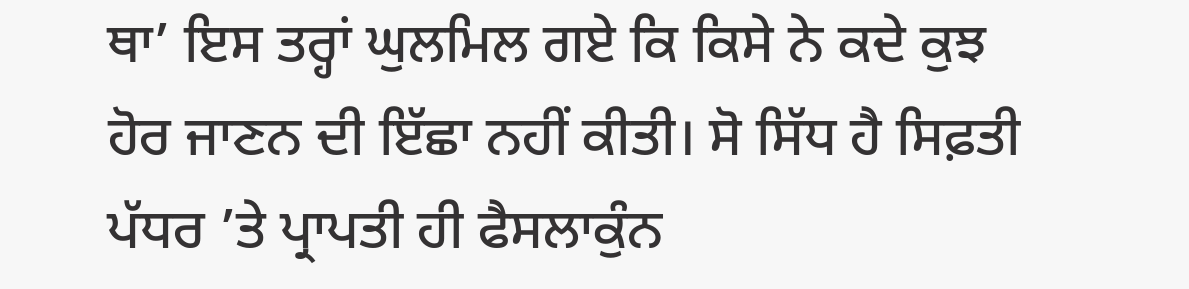ਥਾ’ ਇਸ ਤਰ੍ਹਾਂ ਘੁਲਮਿਲ ਗਏ ਕਿ ਕਿਸੇ ਨੇ ਕਦੇ ਕੁਝ ਹੋਰ ਜਾਣਨ ਦੀ ਇੱਛਾ ਨਹੀਂ ਕੀਤੀ। ਸੋ ਸਿੱਧ ਹੈ ਸਿਫ਼ਤੀ ਪੱਧਰ ’ਤੇ ਪ੍ਰਾਪਤੀ ਹੀ ਫੈਸਲਾਕੁੰਨ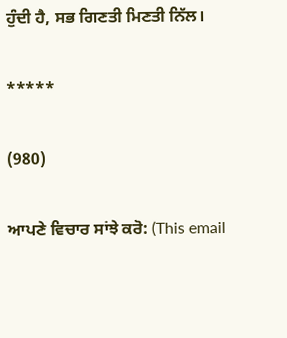ਹੁੰਦੀ ਹੈ, ਸਭ ਗਿਣਤੀ ਮਿਣਤੀ ਨਿੱਲ।

*****

(980)

ਆਪਣੇ ਵਿਚਾਰ ਸਾਂਝੇ ਕਰੋ: (This email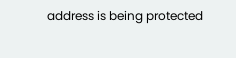address is being protected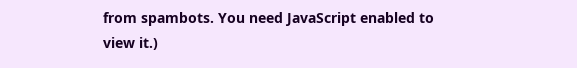from spambots. You need JavaScript enabled to view it.)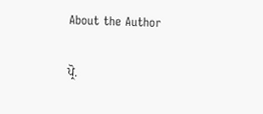About the Author

ਪ੍ਰੋ.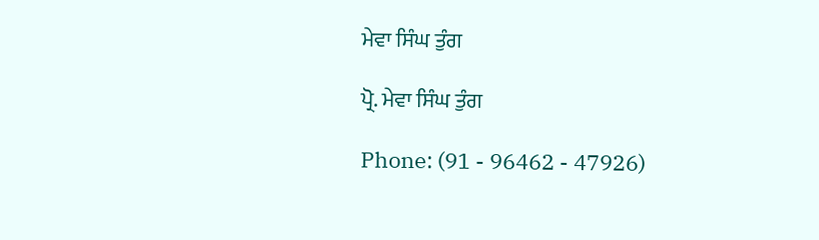ਮੇਵਾ ਸਿੰਘ ਤੁੰਗ

ਪ੍ਰੋ. ਮੇਵਾ ਸਿੰਘ ਤੁੰਗ

Phone: (91 - 96462 - 47926)